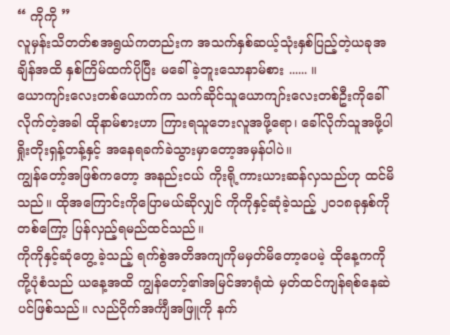“ ကိုကို ”
လူမှန်းသိတတ်စအရွယ်ကတည်းက အသက်နှစ်ဆယ့်သုံးနှစ်ပြည့်တဲ့ယခုအချိန်အထိ နှစ်ကြိမ်ထက်ပိုပြီး မခေါ်ခဲ့ဘူးသောနာမ်စား ...... ။
ယောကျာ်းလေးတစ်ယောက်က သက်ဆိုင်သူယောကျာ်းလေးတစ်ဦးကိုခေါ်လိုက်တဲ့အခါ ထိုနာမ်စားဟာ ကြားရသူဘေးလူအဖို့ရော၊ ခေါ်လိုက်သူအဖို့ပါ ရှိုးတိုးရှန့်တန့်နှင့် အနေရခက်ခဲသွားမှာတော့အမှန်ပါပဲ။
ကျွန်တော့်အဖြစ်ကတော့ အနည်းငယ် ကိုးရို့ကားယားဆန်လှသည်ဟု ထင်မိသည်။ ထိုအကြောင်းကိုပြောမယ်ဆိုလျှင် ကိုကိုနှင့်ဆုံခဲ့သည့် ၂၀၁၈ခုနှစ်ကို တစ်ကြော့ ပြန်လှည့်ရမည်ထင်သည်။
ကိုကိုနှင့်ဆုံတွေ့ ခဲ့သည့် ရက်စွဲအတိအကျကိုမမှတ်မိတော့ပေမဲ့ ထိုနေ့ကကိုကို့ပုံစံသည် ယနေ့အထိ ကျွန်တော့်၏အမြင်အာရုံထဲ မှတ်ထင်ကျန်ရစ်နေဆဲပင်ဖြစ်သည်။ လည်ဝိုက်အင်္ကျီအဖြူကို နက်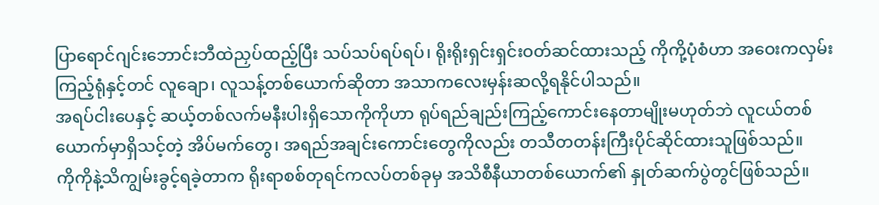ပြာရောင်ဂျင်းဘောင်းဘီထဲညှပ်ထည့်ပြီး သပ်သပ်ရပ်ရပ်၊ ရိုးရိုးရှင်းရှင်းဝတ်ဆင်ထားသည့် ကိုကို့ပုံစံဟာ အဝေးကလှမ်းကြည့်ရုံနှင့်တင် လူချော၊ လူသန့်တစ်ယောက်ဆိုတာ အသာကလေးမှန်းဆလို့ရနိုင်ပါသည်။
အရပ်ငါးပေနှင့် ဆယ့်တစ်လက်မနီးပါးရှိသောကိုကိုဟာ ရုပ်ရည်ချည်းကြည့်ကောင်းနေတာမျိုးမဟုတ်ဘဲ လူငယ်တစ်ယောက်မှာရှိသင့်တဲ့ အိပ်မက်တွေ၊ အရည်အချင်းကောင်းတွေကိုလည်း တသီတတန်းကြီးပိုင်ဆိုင်ထားသူဖြစ်သည်။
ကိုကိုနဲ့သိကျွမ်းခွင့်ရခဲ့တာက ရိုးရာစစ်တုရင်ကလပ်တစ်ခုမှ အသိစီနီယာတစ်ယောက်၏ နှုတ်ဆက်ပွဲတွင်ဖြစ်သည်။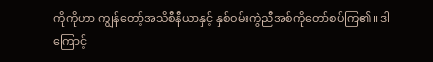ကိုကိုဟာ ကျွန်တော့်အသိစီနီယာနှင့် နှစ်ဝမ်းကွဲညီအစ်ကိုတော်စပ်ကြ၏။ ဒါကြောင့်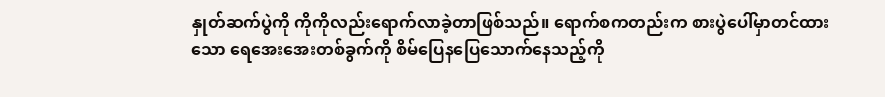နှုတ်ဆက်ပွဲကို ကိုကိုလည်းရောက်လာခဲ့တာဖြစ်သည်။ ရောက်စကတည်းက စားပွဲပေါ်မှာတင်ထားသော ရေအေးအေးတစ်ခွက်ကို စိမ်ပြေနပြေသောက်နေသည့်ကို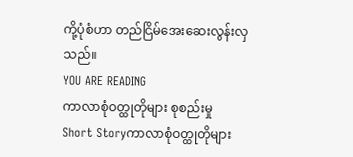ကို့ပုံစံဟာ တည်ငြိမ်အေးဆေးလွန်းလှသည်။
YOU ARE READING
ကာလာစုံဝတ္ထုတိုများ စုစည်းမှု
Short Storyကာလာစုံဝတ္ထုတိုများ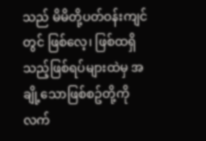သည် မိမိတို့ပတ်ဝန်းကျင်တွင် ဖြစ်လေ့၊ ဖြစ်ထရှိသည့်ဖြစ်ရပ်များထဲမှ အချို့သောဖြစ်စဥ်တို့ကို လက်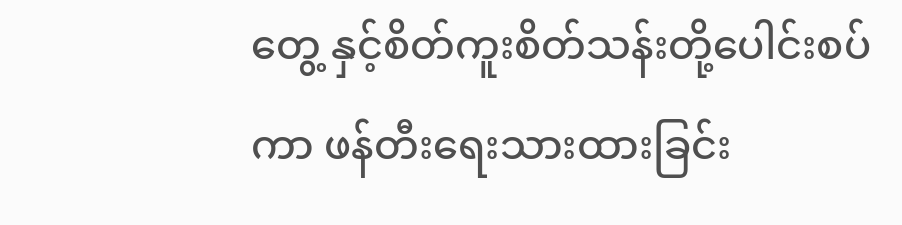တွေ့ နှင့်စိတ်ကူးစိတ်သန်းတို့ပေါင်းစပ်ကာ ဖန်တီးရေးသားထားခြင်း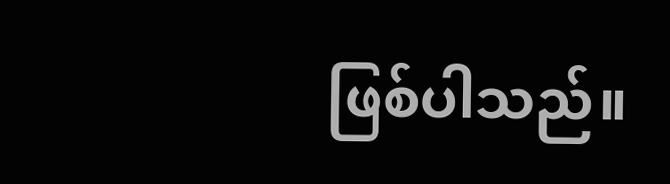ဖြစ်ပါသည်။